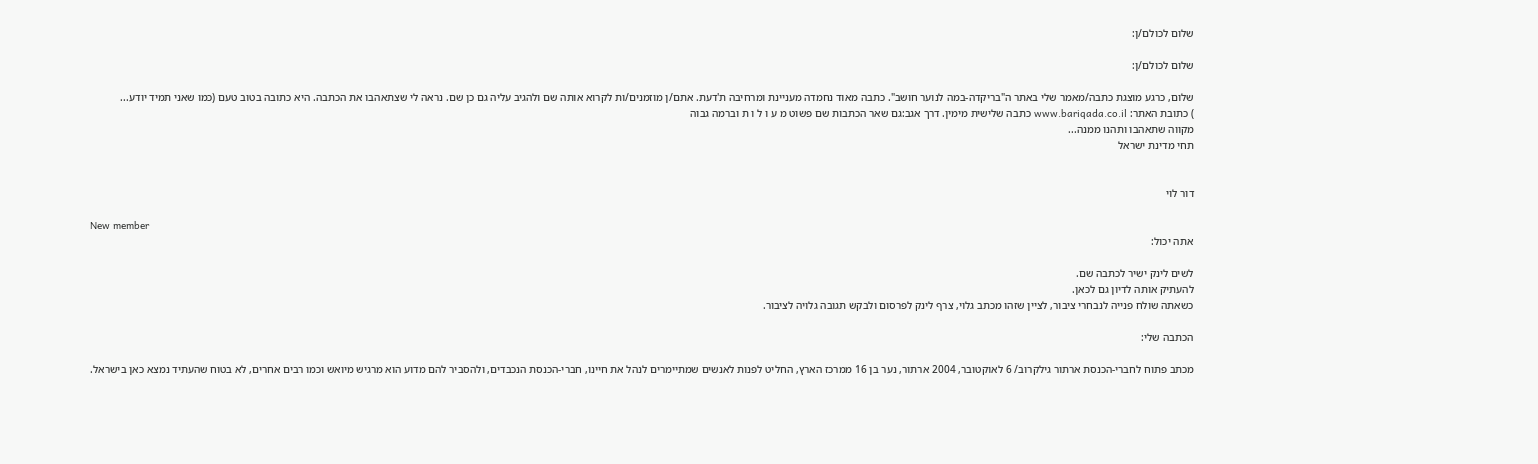שלום לכולם/ן:

שלום לכולם/ן:

שלום, כרגע מוצגת כתבה/מאמר שלי באתר ה"בריקדה-במה לנוער חושב". כתבה מאוד נחמדה מעניינת ומרחיבה ת'דעת. אתם/ן מוזמנים/ות לקרוא אותה שם ולהגיב עליה גם כן שם. נראה לי שצתאהבו את הכתבה. היא כתובה בטוב טעם (כמו שאני תמיד יודע...
) כתובת האתר: www.bariqada.co.il כתבה שלישית מימין. דרך אגב:גם שאר הכתבות שם פשוט מ ע ו ל ו ת וברמה גבוה
מקווה שתאהבו ותהנו ממנה...
תחי מדינת ישראל


דור לוי

New member
אתה יכול:

לשים לינק ישיר לכתבה שם.
להעתיק אותה לדיון גם לכאן.
כשאתה שולח פנייה לנבחרי ציבור, לציין שזהו מכתב גלוי, צרף לינק לפרסום ולבקש תגובה גלויה לציבור.

הכתבה שלי:

מכתב פתוח לחברי-הכנסת ארתור גילקרוב/ 6 לאוקטובר, 2004 ארתור, נער בן 16 ממרכז הארץ, החליט לפנות לאנשים שמתיימרים לנהל את חיינו, חברי-הכנסת הנכבדים, ולהסביר להם מדוע הוא מרגיש מיואש וכמו רבים אחרים, לא בטוח שהעתיד נמצא כאן בישראל.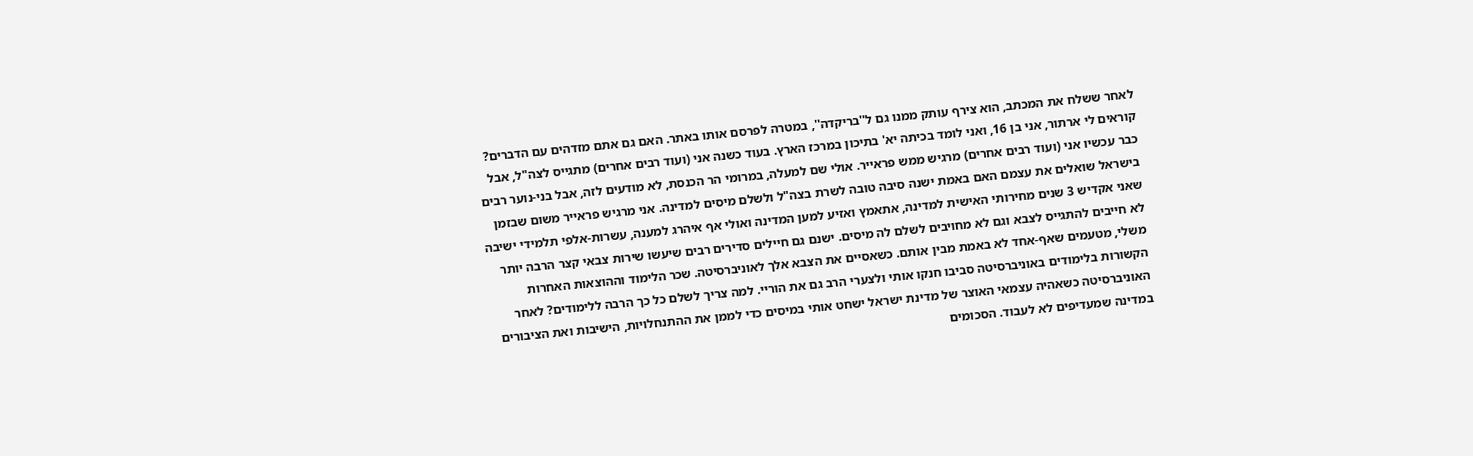לאחר ששלח את המכתב, הוא צירף עותק ממנו גם ל''בריקדה'', במטרה לפרסם אותו באתר. האם גם אתם מזדהים עם הדברים? קוראים לי ארתור, אני בן 16, ואני לומד בכיתה יא' בתיכון במרכז הארץ. בעוד כשנה אני (ועוד רבים אחרים) מתגייס לצה"ל, אבל כבר עכשיו אני (ועוד רבים אחרים) מרגיש ממש פראייר. אולי שם למעלה, במרומי הר הכנסת, לא מודעים לזה, אבל בני-נוער רבים בישראל שואלים את עצמם האם באמת ישנה סיבה טובה לשרת בצה"ל ולשלם מיסים למדינה. אני מרגיש פראייר משום שבזמן שאני אקדיש 3 שנים מחירותי האישית למדינה, אתאמץ ואזיע למען המדינה ואולי אף איהרג למענה, עשרות-אלפי תלמידי ישיבה לא חייבים להתגייס לצבא וגם לא מחויבים לשלם לה מיסים. ישנם גם חיילים סדירים רבים שיעשו שירות צבאי קצר הרבה יותר משלי, מטעמים שאף-אחד לא באמת מבין אותם. כשאסיים את הצבא אלך לאוניברסיטה. שכר הלימוד וההוצאות האחרות הקשורות בלימודים באוניברסיטה סביבו חנקו אותי ולצערי הרב גם את הוריי. למה צריך לשלם כל כך הרבה ללימודים? לאחר האוניברסיטה כשאהיה עצמאי האוצר של מדינת ישראל ישחט אותי במיסים כדי לממן את ההתנחלויות, הישיבות ואת הציבורים במדינה שמעדיפים לא לעבוד. הסכומים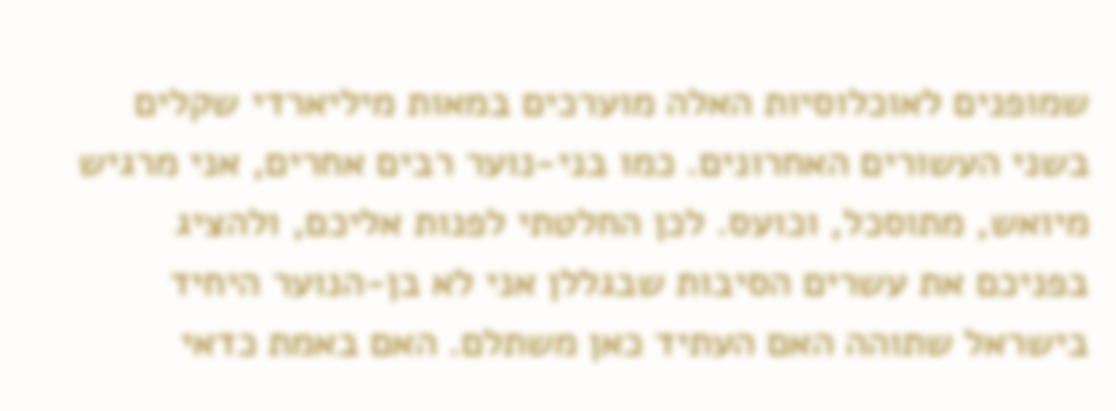שמופנים לאוכלוסיות האלה מוערכים במאות מיליארדי שקלים בשני העשורים האחרונים. כמו בני-נוער רבים אחרים, אני מרגיש מיואש, מתוסכל, וכועס. לכן החלטתי לפנות אליכם, ולהציג בפניכם את עשרים הסיבות שבגללן אני לא בן-הנוער היחיד בישראל שתוהה האם העתיד כאן משתלם. האם באמת כדאי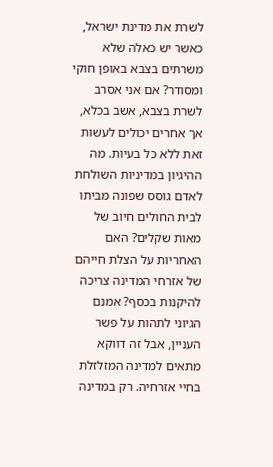לשרת את מדינת ישראל, כאשר יש כאלה שלא משרתים בצבא באופן חוקי ומסודר? אם אני אסרב לשרת בצבא, אשב בכלא, אך אחרים יכולים לעשות זאת ללא כל בעיות. מה ההיגיון במדיניות השולחת לאדם גוסס שפונה מביתו לבית החולים חיוב של מאות שקלים? האם האחריות על הצלת חייהם של אזרחי המדינה צריכה להיקנות בכסף? אמנם הגיוני לתהות על פשר העניין, אבל זה דווקא מתאים למדינה המזלזלת בחיי אזרחיה. רק במדינה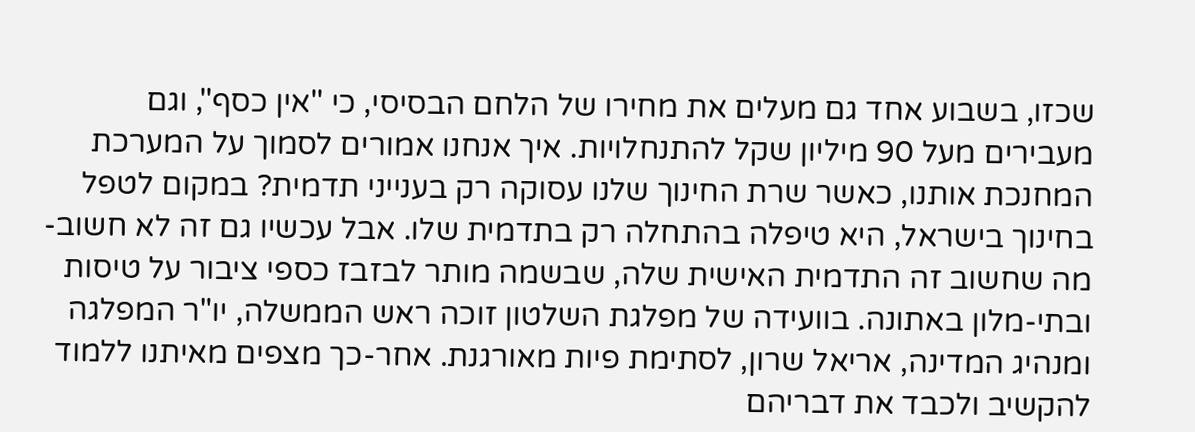שכזו, בשבוע אחד גם מעלים את מחירו של הלחם הבסיסי, כי ''אין כסף'', וגם מעבירים מעל 90 מיליון שקל להתנחלויות. איך אנחנו אמורים לסמוך על המערכת המחנכת אותנו, כאשר שרת החינוך שלנו עסוקה רק בענייני תדמית? במקום לטפל בחינוך בישראל, היא טיפלה בהתחלה רק בתדמית שלו. אבל עכשיו גם זה לא חשוב- מה שחשוב זה התדמית האישית שלה, שבשמה מותר לבזבז כספי ציבור על טיסות ובתי-מלון באתונה. בוועידה של מפלגת השלטון זוכה ראש הממשלה, יו"ר המפלגה ומנהיג המדינה, אריאל שרון, לסתימת פיות מאורגנת. אחר-כך מצפים מאיתנו ללמוד להקשיב ולכבד את דבריהם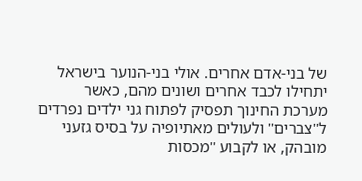של בני-אדם אחרים. אולי בני-הנוער בישראל יתחילו לכבד אחרים ושונים מהם, כאשר מערכת החינוך תפסיק לפתוח גני ילדים נפרדים ל''צברים'' ולעולים מאתיופיה על בסיס גזעני מובהק, או לקבוע ''מכסות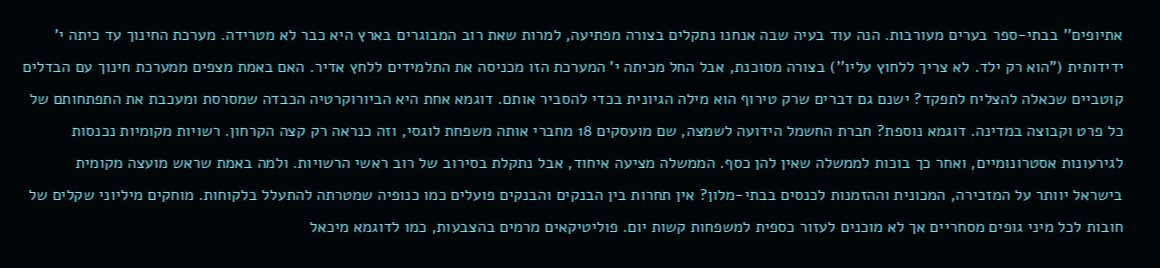אתיופים'' בבתי-ספר בערים מעורבות. הנה עוד בעיה שבה אנחנו נתקלים בצורה מפתיעה, למרות שאת רוב המבוגרים בארץ היא כבר לא מטרידה. מערכת החינוך עד כיתה י' ידידותית ("הוא רק ילד. לא צריך ללחוץ עליו'') בצורה מסוכנת, אבל החל מכיתה י' המערכת הזו מכניסה את התלמידים ללחץ אדיר. האם באמת מצפים ממערכת חינוך עם הבדלים קוטביים שכאלה להצליח לתפקד? ישנם גם דברים שרק טירוף הוא מילה הגיונית בכדי להסביר אותם. דוגמא אחת היא הביורוקרטיה הכבדה שמסרסת ומעכבת את התפתחותם של כל פרט וקבוצה במדינה. דוגמא נוספת? חברת החשמל הידועה לשמצה, שם מועסקים 18 מחברי אותה משפחת לוגסי, וזה כנראה רק קצה הקרחון. רשויות מקומיות נכנסות לגירעונות אסטרונומיים, ואחר כך בוכות לממשלה שאין להן כסף. הממשלה מציעה איחוד, אבל נתקלת בסירוב של רוב ראשי הרשויות. ולמה באמת שראש מועצה מקומית בישראל יוותר על המזכירה, המכונית וההזמנות לכנסים בבתי-מלון? אין תחרות בין הבנקים והבנקים פועלים כמו כנופיה שמטרתה להתעלל בלקוחות. מוחקים מיליוני שקלים של חובות לכל מיני גופים מסחריים אך לא מוכנים לעזור כספית למשפחות קשות יום. פוליטיקאים מרמים בהצבעות, כמו לדוגמא מיכאל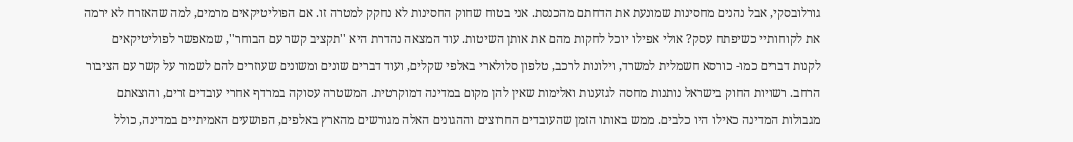גורלובסקי, אבל נהנים מחסינות שמונעת את הדחתם מהכנסת. אני בטוח שחוק החסינות לא נחקק למטרה זו. אם הפוליטיקאים מרמים, למה שהאזרח לא ירמה את לקוחותיי כשיפתח עסק? אולי אפילו יוכל לחקות מהם את אותן השיטות. עוד המצאה נהדרת היא ''תקציב קשר עם הבוחר'', שמאפשר לפוליטיקאים לקנות דברים כמו- כורסא חשמלית למשרד, וילונות לרכב, טלפון סלולארי באלפי שקלים, ועוד דברים שונים ומשונים שעוזרים להם לשמור על קשר עם הציבור הרחב. רשויות החוק בישראל נותנות מחסה לגזענות ואלימות שאין להן מקום במדינה דמוקרטית. המשטרה עסוקה במרדף אחרי עובדים זרים, והוצאתם מגבולות המדינה כאילו היו כלבים. ממש באותו הזמן שהעובדים החרוצים וההגונים האלה מגורשים מהארץ באלפים, הפושעים האמיתיים במדינה, כולל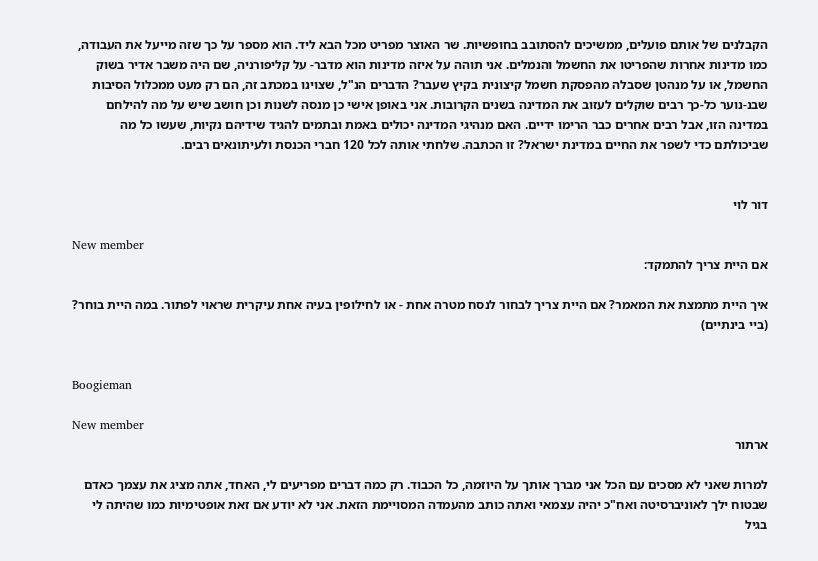הקבלנים של אותם פועלים, ממשיכים להסתובב בחופשיות. שר האוצר מפריט מכל הבא ליד. הוא מספר על כך שזה מייעל את העבודה, כמו מדינות אחרות שהפריטו את החשמל והנמלים. אני תוהה על איזה מדינות הוא מדבר- על קליפורניה, שם היה משבר אדיר בשוק החשמל, או על מנהטן שסבלה מהפסקת חשמל קיצונית בקיץ שעבר? הדברים הנ"ל, שצוינו במכתב זה, הם רק מעט ממכלול הסיבות שבנ-נוער כל-כך רבים שוקלים לעזוב את המדינה בשנים הקרובות. אני באופן אישי כן מנסה לשנות וכן חושב שיש על מה להילחם במדינה הזו, אבל רבים אחרים כבר הרימו ידיים. האם מנהיגי המדינה יכולים באמת ובתמים להגיד שידיהם נקיות, שעשו כל מה שביכולתם כדי לשפר את החיים במדינת ישראל? זו הכתבה. שלחתי אותה לכל 120 חברי הכנסת ולעיתונאים רבים.


דור לוי

New member
אם היית צריך להתמקד:

איך היית מתמצת את המאמר? אם היית צריך לבחור לנסח מטרה אחת - או לחילופין בעיה אחת עיקרית שראוי לפתור. במה היית בוחר? (ביי בינתיים)


Boogieman

New member
ארתור

למרות שאני לא מסכים עם הכל אני מברך אותך על היוזמה, כל הכבוד. רק כמה דברים מפריעים לי, האחד, אתה מציג את עצמך כאדם שבטוח ילך לאוניברסיטה ואח"כ יהיה עצמאי ואתה כותב מהעמדה המסויימת הזאת. אני לא יודע אם זאת אופטימיות כמו שהיתה לי בגיל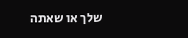שלך או שאתה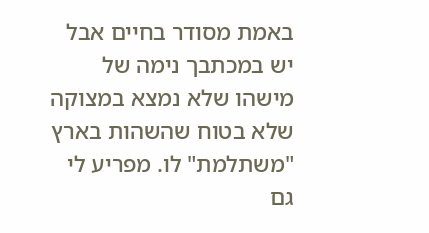באמת מסודר בחיים אבל יש במכתבך נימה של מישהו שלא נמצא במצוקה שלא בטוח שהשהות בארץ "משתלמת" לו. מפריע לי גם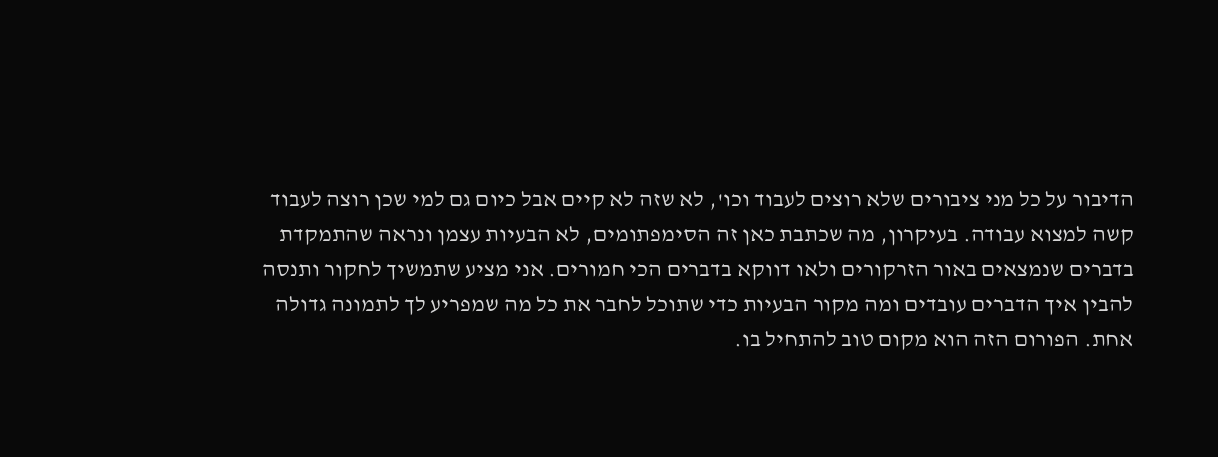הדיבור על כל מני ציבורים שלא רוצים לעבוד וכו', לא שזה לא קיים אבל כיום גם למי שכן רוצה לעבוד קשה למצוא עבודה. בעיקרון, מה שכתבת כאן זה הסימפתומים, לא הבעיות עצמן ונראה שהתמקדת בדברים שנמצאים באור הזרקורים ולאו דווקא בדברים הכי חמורים. אני מציע שתמשיך לחקור ותנסה להבין איך הדברים עובדים ומה מקור הבעיות כדי שתוכל לחבר את כל מה שמפריע לך לתמונה גדולה אחת. הפורום הזה הוא מקום טוב להתחיל בו.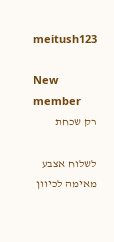meitush123

New member
רק שכחת

לשלוח אצבע מאימה לכיוון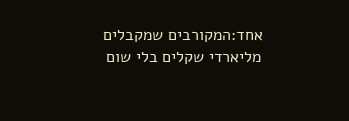אחד:המקורבים שמקבלים מליארדי שקלים בלי שום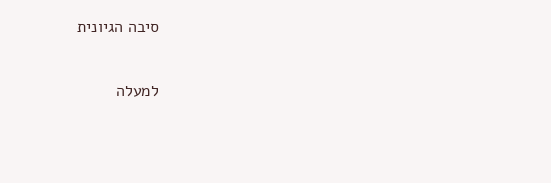סיבה הגיונית

למעלה